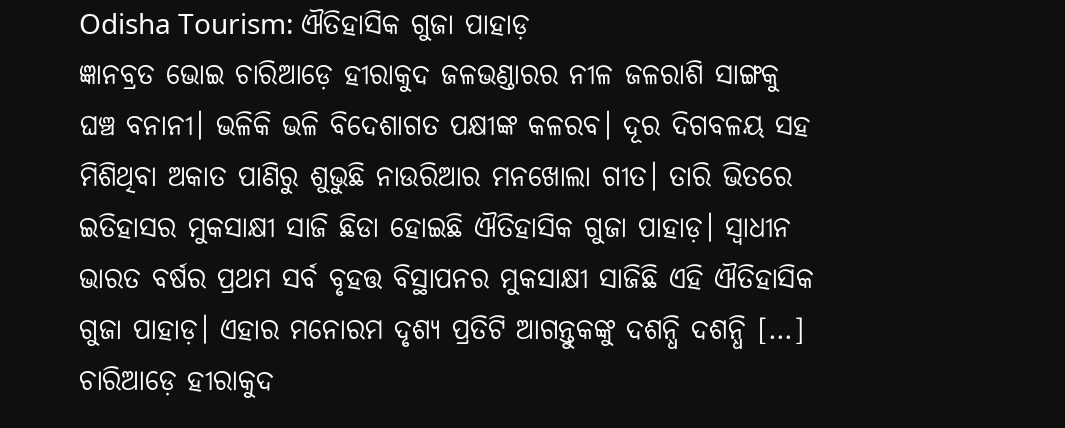Odisha Tourism: ଐତିହାସିକ ଗୁଜା ପାହାଡ଼
ଜ୍ଞାନବ୍ରତ ଭୋଇ ଚାରିଆଡ଼େ ହୀରାକୁଦ ଜଳଭଣ୍ଡାରର ନୀଳ ଜଳରାଶି ସାଙ୍ଗକୁ ଘଞ୍ଚ ବନାନୀ। ଭଳିକି ଭଳି ବିଦେଶାଗତ ପକ୍ଷୀଙ୍କ କଳରବ। ଦୂର ଦିଗବଳୟ ସହ ମିଶିଥିବା ଅକାତ ପାଣିରୁ ଶୁଭୁଛି ନାଉରିଆର ମନଖୋଲା ଗୀତ। ତାରି ଭିତରେ ଇତିହାସର ମୁକସାକ୍ଷୀ ସାଜି ଛିଡା ହୋଇଛି ଐତିହାସିକ ଗୁଜା ପାହାଡ଼। ସ୍ୱାଧୀନ ଭାରତ ବର୍ଷର ପ୍ରଥମ ସର୍ବ ବୃହତ୍ତ ବିସ୍ଥାପନର ମୁକସାକ୍ଷୀ ସାଜିଛି ଏହି ଐତିହାସିକ ଗୁଜା ପାହାଡ଼। ଏହାର ମନୋରମ ଦୃଶ୍ୟ ପ୍ରତିଟି ଆଗନ୍ତୁକଙ୍କୁ ଦଶନ୍ଧି ଦଶନ୍ଧି […]
ଚାରିଆଡ଼େ ହୀରାକୁଦ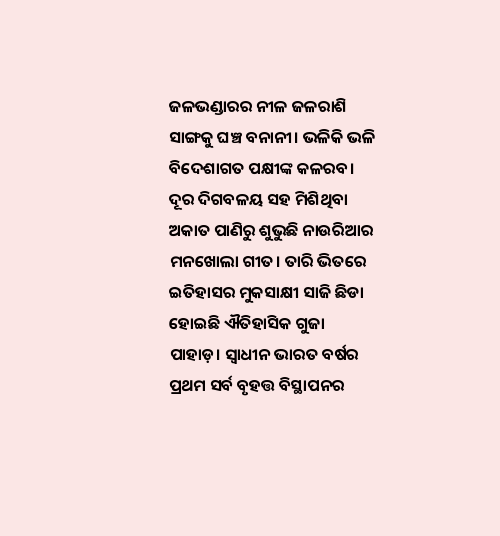ଜଳଭଣ୍ଡାରର ନୀଳ ଜଳରାଶି ସାଙ୍ଗକୁ ଘଞ୍ଚ ବନାନୀ। ଭଳିକି ଭଳି ବିଦେଶାଗତ ପକ୍ଷୀଙ୍କ କଳରବ। ଦୂର ଦିଗବଳୟ ସହ ମିଶିଥିବା ଅକାତ ପାଣିରୁ ଶୁଭୁଛି ନାଉରିଆର ମନଖୋଲା ଗୀତ। ତାରି ଭିତରେ ଇତିହାସର ମୁକସାକ୍ଷୀ ସାଜି ଛିଡା ହୋଇଛି ଐତିହାସିକ ଗୁଜା ପାହାଡ଼। ସ୍ୱାଧୀନ ଭାରତ ବର୍ଷର ପ୍ରଥମ ସର୍ବ ବୃହତ୍ତ ବିସ୍ଥାପନର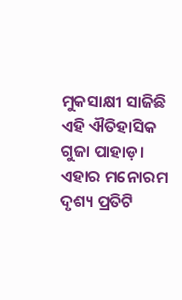ମୁକସାକ୍ଷୀ ସାଜିଛି ଏହି ଐତିହାସିକ ଗୁଜା ପାହାଡ଼। ଏହାର ମନୋରମ ଦୃଶ୍ୟ ପ୍ରତିଟି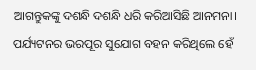ଆଗନ୍ତୁକଙ୍କୁ ଦଶନ୍ଧି ଦଶନ୍ଧି ଧରି କରିଆସିଛି ଆନମନା। ପର୍ଯ୍ୟଟନର ଭରପୂର ସୁଯୋଗ ବହନ କରିଥିଲେ ହେଁ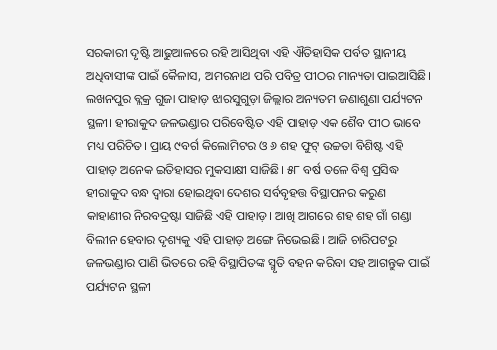ସରକାରୀ ଦୃଷ୍ଟି ଆଢୁଆଳରେ ରହି ଆସିଥିବା ଏହି ଐତିହାସିକ ପର୍ବତ ସ୍ଥାନୀୟ ଅଧିବାସୀଙ୍କ ପାଇଁ କୈଳାସ, ଅମରନାଥ ପରି ପବିତ୍ର ପୀଠର ମାନ୍ୟତା ପାଇଆସିଛି।
ଲଖନପୁର ବ୍ଲକ୍ର ଗୁଜା ପାହାଡ଼ ଝାରସୁଗୁଡ଼ା ଜିଲ୍ଲାର ଅନ୍ୟତମ ଜଣାଶୁଣା ପର୍ଯ୍ୟଟନ ସ୍ଥଳୀ। ହୀରାକୁଦ ଜଳଭଣ୍ଡାର ପରିବେଷ୍ଟିତ ଏହି ପାହାଡ଼ ଏକ ଶୈବ ପୀଠ ଭାବେ ମଧ୍ୟ ପରିଚିତ। ପ୍ରାୟ ୯ବର୍ଗ କିଲୋମିଟର ଓ ୬ ଶହ ଫୁଟ୍ ଉଚ୍ଚତା ବିଶିଷ୍ଟ ଏହି ପାହାଡ଼ ଅନେକ ଇତିହାସର ମୁକସାକ୍ଷୀ ସାଜିଛି। ୫୮ ବର୍ଷ ତଳେ ବିଶ୍ୱ ପ୍ରସିଦ୍ଧ ହୀରାକୁଦ ବନ୍ଧ ଦ୍ୱାରା ହୋଇଥିବା ଦେଶର ସର୍ବବୃହତ୍ତ ବିସ୍ଥାପନର କରୁଣ କାହାଣୀର ନିରବଦ୍ରଷ୍ଟା ସାଜିଛି ଏହି ପାହାଡ଼। ଆଖି ଆଗରେ ଶହ ଶହ ଗାଁ ଗଣ୍ଡା ବିଲୀନ ହେବାର ଦୃଶ୍ୟକୁ ଏହି ପାହାଡ଼ ଅଙ୍ଗେ ନିଭେଇଛି। ଆଜି ଚାରିପଟରୁ ଜଳଭଣ୍ଡାର ପାଣି ଭିତରେ ରହି ବିସ୍ଥାପିତଙ୍କ ସ୍ମୃତି ବହନ କରିବା ସହ ଆଗନ୍ତୁକ ପାଇଁ ପର୍ଯ୍ୟଟନ ସ୍ଥଳୀ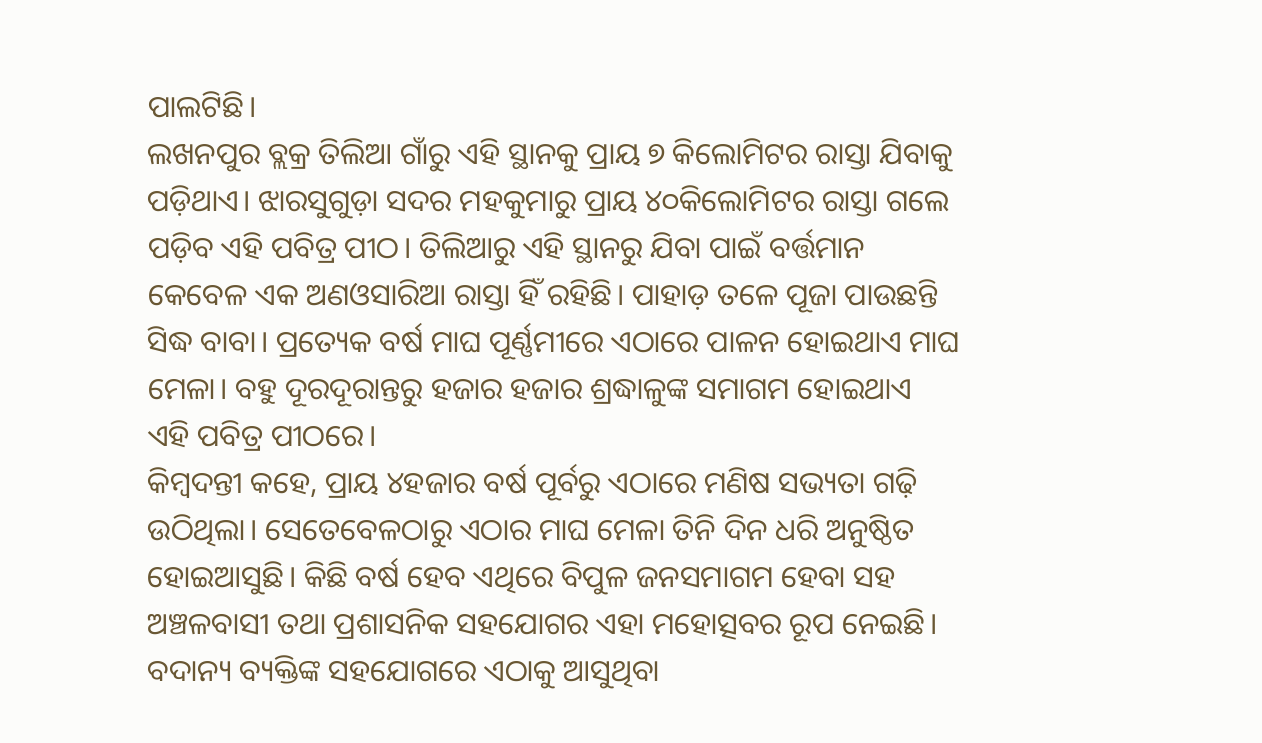ପାଲଟିଛି।
ଲଖନପୁର ବ୍ଲକ୍ର ତିଲିଆ ଗାଁରୁ ଏହି ସ୍ଥାନକୁ ପ୍ରାୟ ୭ କିଲୋମିଟର ରାସ୍ତା ଯିବାକୁ ପଡ଼ିଥାଏ। ଝାରସୁଗୁଡ଼ା ସଦର ମହକୁମାରୁ ପ୍ରାୟ ୪୦କିଲୋମିଟର ରାସ୍ତା ଗଲେ ପଡ଼ିବ ଏହି ପବିତ୍ର ପୀଠ। ତିଲିଆରୁ ଏହି ସ୍ଥାନରୁ ଯିବା ପାଇଁ ବର୍ତ୍ତମାନ କେବେଳ ଏକ ଅଣଓସାରିଆ ରାସ୍ତା ହିଁ ରହିଛି। ପାହାଡ଼ ତଳେ ପୂଜା ପାଉଛନ୍ତି ସିଦ୍ଧ ବାବା। ପ୍ରତ୍ୟେକ ବର୍ଷ ମାଘ ପୂର୍ଣ୍ଣମୀରେ ଏଠାରେ ପାଳନ ହୋଇଥାଏ ମାଘ ମେଳା। ବହୁ ଦୂରଦୂରାନ୍ତରୁ ହଜାର ହଜାର ଶ୍ରଦ୍ଧାଳୁଙ୍କ ସମାଗମ ହୋଇଥାଏ ଏହି ପବିତ୍ର ପୀଠରେ।
କିମ୍ବଦନ୍ତୀ କହେ, ପ୍ରାୟ ୪ହଜାର ବର୍ଷ ପୂର୍ବରୁ ଏଠାରେ ମଣିଷ ସଭ୍ୟତା ଗଢ଼ି ଉଠିଥିଲା। ସେତେବେଳଠାରୁ ଏଠାର ମାଘ ମେଳା ତିନି ଦିନ ଧରି ଅନୁଷ୍ଠିତ ହୋଇଆସୁଛି। କିଛି ବର୍ଷ ହେବ ଏଥିରେ ବିପୁଳ ଜନସମାଗମ ହେବା ସହ ଅଞ୍ଚଳବାସୀ ତଥା ପ୍ରଶାସନିକ ସହଯୋଗର ଏହା ମହୋତ୍ସବର ରୂପ ନେଇଛି। ବଦାନ୍ୟ ବ୍ୟକ୍ତିଙ୍କ ସହଯୋଗରେ ଏଠାକୁ ଆସୁଥିବା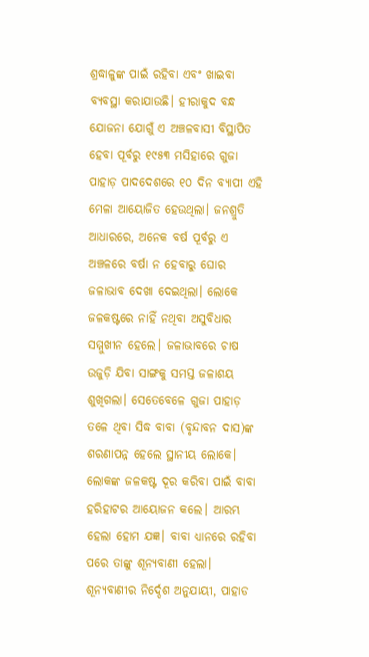ଶ୍ରଦ୍ଧାଳୁଙ୍କ ପାଇଁ ରହିବା ଏବଂ ଖାଇବା ବ୍ୟବସ୍ଥା କରାଯାଉଛି। ହୀରାକୁଦ ବନ୍ଧ ଯୋଜନା ଯୋଗୁଁ ଏ ଅଞ୍ଚଳବାସୀ ବିସ୍ଥାପିତ ହେବା ପୂର୍ବରୁ ୧୯୫୩ ମସିହାରେ ଗୁଜା ପାହାଡ଼ ପାଦଦେଶରେ ୧୦ ଦିନ ବ୍ୟାପୀ ଏହି ମେଳା ଆୟୋଜିତ ହେଉଥିଲା। ଜନଶ୍ରୁତି ଆଧାରରେ, ଅନେକ ବର୍ଷ ପୂର୍ବରୁ ଏ ଅଞ୍ଚଳରେ ବର୍ଷା ନ ହେବାରୁ ଘୋର ଜଳାଭାବ ଦେଖା ଦେଇଥିଲା। ଲୋକେ ଜଳକଷ୍ଟରେ ନାହିଁ ନଥିବା ଅସୁବିଧାର ସମ୍ମୁଖୀନ ହେଲେ। ଜଳାଭାବରେ ଚାଷ ଉଜୁଡ଼ି ଯିବା ସାଙ୍ଗକୁ ସମସ୍ତ ଜଳାଶୟ ଶୁଖିଗଲା। ସେତେବେଳେ ଗୁଜା ପାହାଡ଼ ତଳେ ଥିବା ସିଦ୍ଧ ବାବା (ବୃନ୍ଦାବନ ଦାସ)ଙ୍କ ଶରଣାପନ୍ନ ହେଲେ ସ୍ଥାନୀୟ ଲୋକେ। ଲୋକଙ୍କ ଜଳକଷ୍ଟ ଦୂର କରିବା ପାଇଁ ବାବା ହରିହାଟର ଆୟୋଜନ କଲେ। ଆରମ୍ଭ ହେଲା ହୋମ ଯଜ୍ଞ। ବାବା ଧ୍ୟାନରେ ରହିବା ପରେ ତାଙ୍କୁ ଶୂନ୍ୟବାଣୀ ହେଲା। ଶୂନ୍ୟବାଣୀର ନିର୍ଦ୍ଦେଶ ଅନୁଯାୟୀ, ପାହାଡ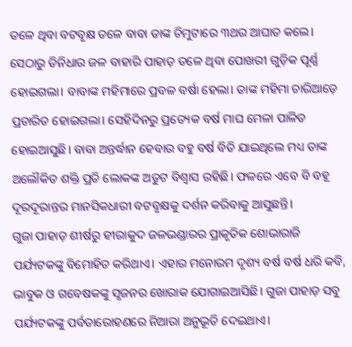ତଳେ ଥିବା ବଟବୃକ୍ଷ ତଳେ ବାବା ତାଙ୍କ ଚିମୁଟାରେ ୩ଥର ଆଘାତ କଲେ। ସେଠାରୁ ତିନିଧାର ଜଳ ବାହାରି ପାହାଡ଼ ତଳେ ଥିବା ପୋଖରୀ ଗୁଡ଼ିକ ପୂର୍ଣ୍ଣ ହୋଇଗଲା। ବାବାଙ୍କ ମହିମାରେ ପ୍ରବଳ ବର୍ଷା ହେଲା। ତାଙ୍କ ମହିମା ଚାରିଆଡ଼େ ପ୍ରଚାରିତ ହୋଇଗଲା। ସେହିଦିନରୁ ପ୍ରତ୍ୟେକ ବର୍ଷ ମାଘ ମେଳା ପାଳିତ ହୋଇଆସୁଛି। ବାବା ଅନ୍ତର୍ଦ୍ଧାନ ହେବାର ବହୁ ବର୍ଷ ବିତି ଯାଇଥିଲେ ମଧ୍ୟ ତାଙ୍କ ଅଲୌକିତ ଶକ୍ତି ପ୍ରତି ଲୋକଙ୍କ ଅତୁଟ ବିଶ୍ୱାସ ରହିଛି। ଫଳରେ ଏବେ ବି ବହୂ ଦୂରଦୂରାନ୍ତର ମାନସିକଧାରୀ ବଟବୃକ୍ଷକୁ ଦର୍ଶନ କରିବାକୁ ଆସୁଛନ୍ତି।
ଗୁଜା ପାହାଡ଼ ଶୀର୍ଷରୁ ହୀରାକୁଦ ଜଳଭଣ୍ଡାରର ପ୍ରାକୃତିକ ଶୋଭାରାଜି ପର୍ଯ୍ୟଟକଙ୍କୁ ବିମୋହିତ କରିଥାଏ। ଏହାର ମନୋରମ ଦୃଶ୍ୟ ବର୍ଷ ବର୍ଷ ଧରି କବି, ଭାବୁକ ଓ ଗବେଷକଙ୍କୁ ସୃଜନର ଖୋରାକ ଯୋଗାଇଆସିଛି। ଗୁଜା ପାହାଡ଼ ସବୁ ପର୍ଯ୍ୟଟକଙ୍କୁ ପର୍ବତାରୋହଣରେ ନିଆରା ଅନୁଭୂତି ଦେଇଥାଏ।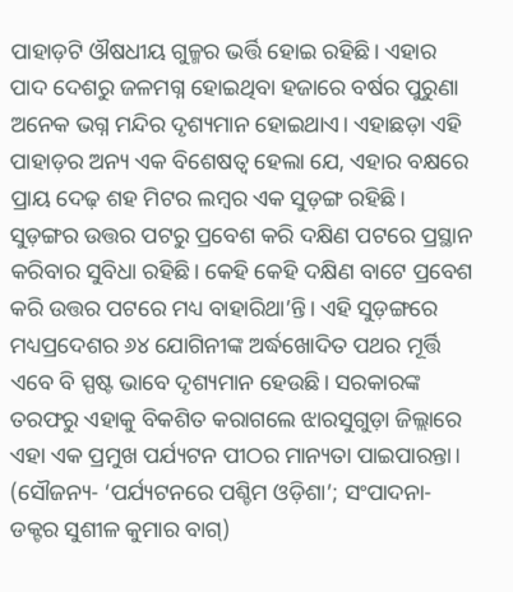ପାହାଡ଼ଟି ଔଷଧୀୟ ଗୁଳ୍ମର ଭର୍ତ୍ତି ହୋଇ ରହିଛି। ଏହାର ପାଦ ଦେଶରୁ ଜଳମଗ୍ନ ହୋଇଥିବା ହଜାରେ ବର୍ଷର ପୁରୁଣା ଅନେକ ଭଗ୍ନ ମନ୍ଦିର ଦୃଶ୍ୟମାନ ହୋଇଥାଏ। ଏହାଛଡ଼ା ଏହି ପାହାଡ଼ର ଅନ୍ୟ ଏକ ବିଶେଷତ୍ୱ ହେଲା ଯେ, ଏହାର ବକ୍ଷରେ ପ୍ରାୟ ଦେଢ଼ ଶହ ମିଟର ଲମ୍ବର ଏକ ସୁଡ଼ଙ୍ଗ ରହିଛି। ସୁଡ଼ଙ୍ଗର ଉତ୍ତର ପଟରୁ ପ୍ରବେଶ କରି ଦକ୍ଷିଣ ପଟରେ ପ୍ରସ୍ଥାନ କରିବାର ସୁବିଧା ରହିଛି। କେହି କେହି ଦକ୍ଷିଣ ବାଟେ ପ୍ରବେଶ କରି ଉତ୍ତର ପଟରେ ମଧ୍ୟ ବାହାରିଥା’ନ୍ତି। ଏହି ସୁଡ଼ଙ୍ଗରେ ମଧ୍ୟପ୍ରଦେଶର ୬୪ ଯୋଗିନୀଙ୍କ ଅର୍ଦ୍ଧଖୋଦିତ ପଥର ମୂର୍ତ୍ତି ଏବେ ବି ସ୍ପଷ୍ଟ ଭାବେ ଦୃଶ୍ୟମାନ ହେଉଛି। ସରକାରଙ୍କ ତରଫରୁ ଏହାକୁ ବିକଶିତ କରାଗଲେ ଝାରସୁଗୁଡ଼ା ଜିଲ୍ଲାରେ ଏହା ଏକ ପ୍ରମୁଖ ପର୍ଯ୍ୟଟନ ପୀଠର ମାନ୍ୟତା ପାଇପାରନ୍ତା।
(ସୌଜନ୍ୟ- ‘ପର୍ଯ୍ୟଟନରେ ପଶ୍ଚିମ ଓଡ଼ିଶା’; ସଂପାଦନା- ଡକ୍ଟର ସୁଶୀଳ କୁମାର ବାଗ୍)